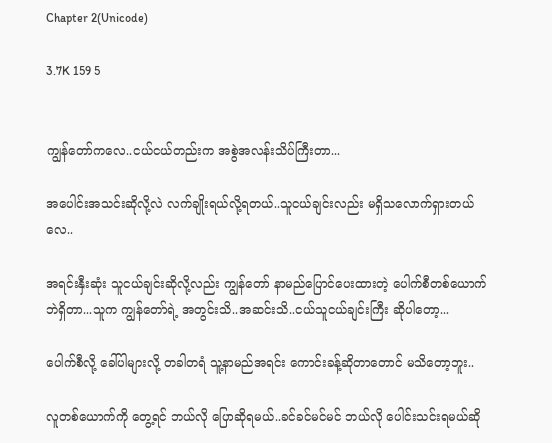Chapter 2(Unicode)

3.7K 159 5


ကျွန်တော်ကလေ..ငယ်ငယ်တည်းက အစွဲအလန်းသိပ်ကြီးတာ...

အပေါင်းအသင်းဆိုလို့လဲ လက်ချိုးရယ်လို့ရတယ်..သူငယ်ချင်းလည်း မရှိသလောက်ရှားတယ်လေ..

အရင်းနှီးဆုံး သူငယ်ချင်းဆိုလို့လည်း ကျွန်တော် နာမည်ပြောင်ပေးထားတဲ့ ပေါက်စီတစ်ယောက်ဘဲရှိတာ...သူက ကျွန်တော်ရဲ့ အတွင်းသိ..အဆင်းသိ..ငယ်သူငယ်ချင်းကြီး ဆိုပါတော့...

ပေါက်စီလို့ ခေါ်ပါများလို့ တခါတရံ သူ့နာမည်အရင်း ကောင်းခန့်ဆိုတာတောင် မသိတော့ဘူး..

လူတစ်ယောက်ကို တွေ့ရင် ဘယ်လို ပြောဆိုရမယ်..ခင်ခင်မင်မင် ဘယ်လို ပေါင်းသင်းရမယ်ဆို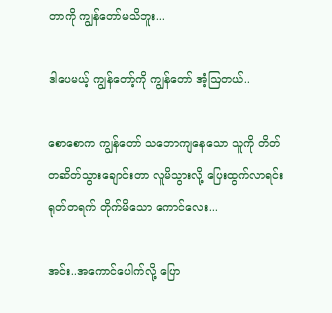တာကို ကျွန်တော်မသိဘူး...

ဒါပေမယ့် ကျွန်တော့်ကို ကျွန်တော် အံ့ဩတယ်..

စောစောက ကျွန်တော် သဘောကျနေသော သူကို တိတ်တဆိတ်သွားချောင်းတာ လူမိသွားလို့ ပြေးထွက်လာရင်း ရုတ်တရက် တိုက်မိသော ကောင်လေး...

အင်း..အကောင်ပေါက်လို့ ပြော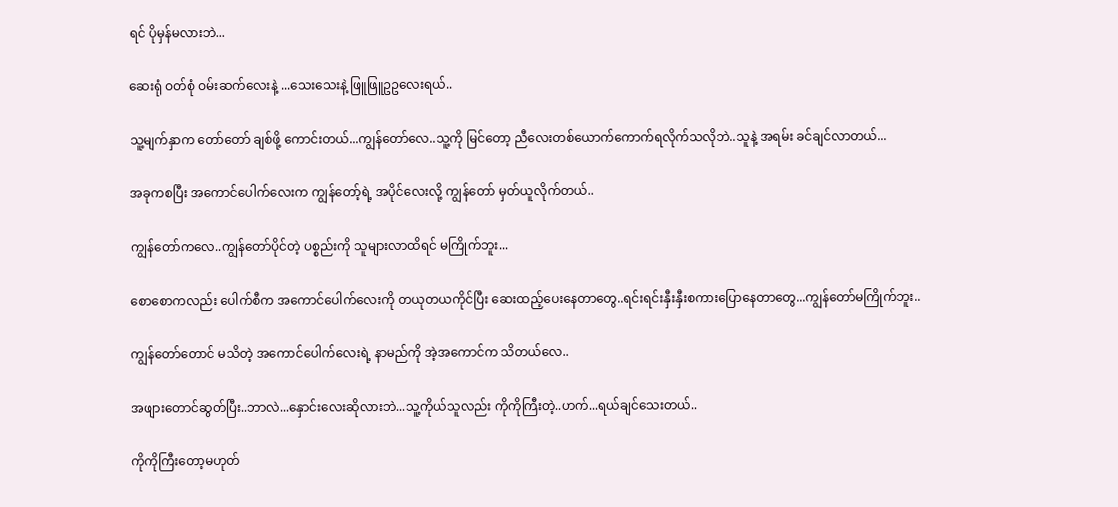ရင် ပိုမှန်မလားဘဲ...

ဆေးရုံ ဝတ်စုံ ဝမ်းဆက်လေးနဲ့ ...သေးသေးနဲ့ ဖြူဖြူဥဥလေးရယ်..

သူ့မျက်နှာက တော်တော် ချစ်ဖို့ ကောင်းတယ်...ကျွန်တော်လေ..သူ့ကို မြင်တော့ ညီလေးတစ်ယောက်ကောက်ရလိုက်သလိုဘဲ..သူနဲ့ အရမ်း ခင်ချင်လာတယ်...

အခုကစပြီး အကောင်ပေါက်လေးက ကျွန်တော့်ရဲ့ အပိုင်လေးလို့ ကျွန်တော် မှတ်ယူလိုက်တယ်..

ကျွန်တော်ကလေ..ကျွန်တော်ပိုင်တဲ့ ပစ္စည်းကို သူများလာထိရင် မကြိုက်ဘူး...

စောစောကလည်း ပေါက်စီက အကောင်ပေါက်လေးကို တယုတယကိုင်ပြီး ဆေးထည့်ပေးနေတာတွေ..ရင်းရင်းနှီးနှီးစကားပြောနေတာတွေ...ကျွန်တော်မကြိုက်ဘူး..

ကျွန်တော်တောင် မသိတဲ့ အကောင်ပေါက်လေးရဲ့ နာမည်ကို အဲ့အကောင်က သိတယ်လေ..

အဖျားတောင်ဆွတ်ပြီး..ဘာလဲ...နှောင်းလေးဆိုလားဘဲ...သူ့ကိုယ်သူလည်း ကိုကိုကြီးတဲ့..ဟက်...ရယ်ချင်သေးတယ်..

ကိုကိုကြီးတော့မဟုတ်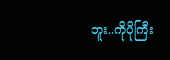ဘူး..ကိုပိုကြီး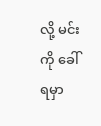လို့ မင်းကို ခေါ်ရမှာ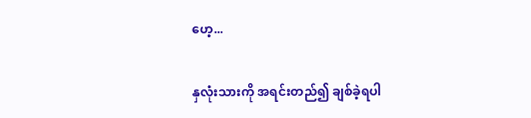ဟေ့...

နှလုံးသားကို အရင်းတည်၍ ချစ်ခဲ့ရပါ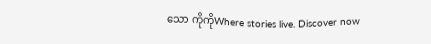သော ကိုကိုWhere stories live. Discover now